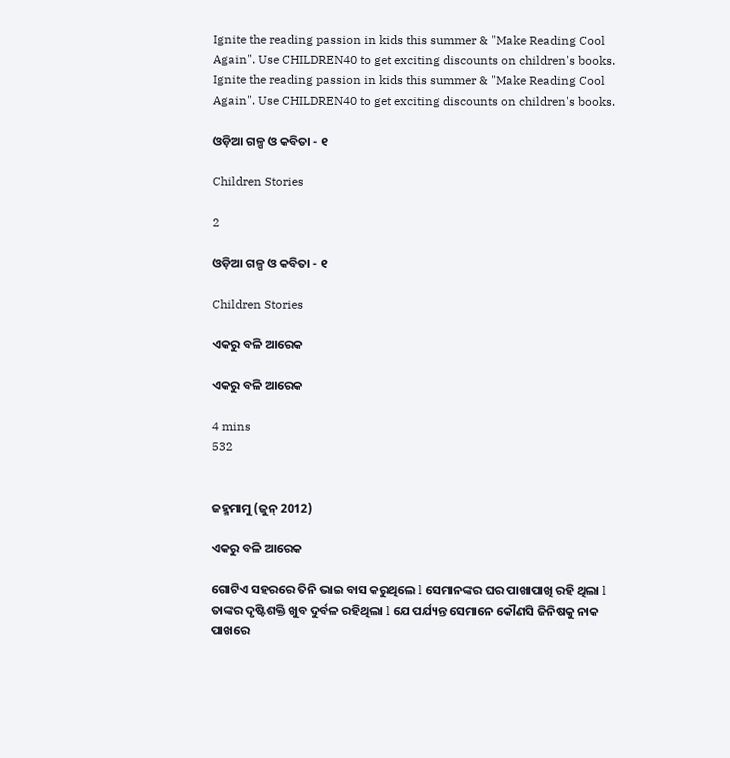Ignite the reading passion in kids this summer & "Make Reading Cool Again". Use CHILDREN40 to get exciting discounts on children's books.
Ignite the reading passion in kids this summer & "Make Reading Cool Again". Use CHILDREN40 to get exciting discounts on children's books.

ଓଡ଼ିଆ ଗଳ୍ପ ଓ କବିତା - ୧

Children Stories

2

ଓଡ଼ିଆ ଗଳ୍ପ ଓ କବିତା - ୧

Children Stories

ଏକରୁ ବଳି ଆରେକ

ଏକରୁ ବଳି ଆରେକ

4 mins
532


ଜହ୍ମମାମୁ (ଜୁନ୍ 2012)

ଏକରୁ ବଳି ଆରେକ

ଗୋଟିଏ ସହରରେ ତିନି ଭାଇ ବାସ କରୁଥିଲେ l ସେମାନଙ୍କର ଘର ପାଖାପାଖି ରହି ଥିଲା l ତାଙ୍କର ଦୃଷ୍ଟିଶକ୍ତି ଖୁବ ଦୁର୍ବଳ ରହିଥିଲା l ଯେ ପର୍ଯ୍ୟନ୍ତ ସେମାନେ କୌଣସି ଜିନିଷକୁ ନାକ ପାଖରେ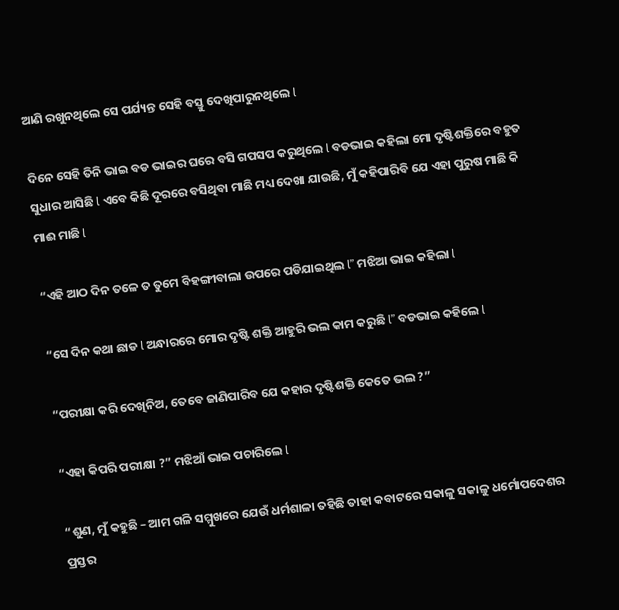ଆଣି ରଖୁନଥିଲେ ସେ ପର୍ଯ୍ୟନ୍ତ ସେହି ବସ୍ତୁ ଦେଖିପାରୁନଥିଲେ l

ଦିନେ ସେହି ତିନି ଭାଇ ବଡ ଭାଇର ଘରେ ବସି ଗପସପ କରୁଥିଲେ l ବଡଭାଇ କହିଲା ମୋ ଦୃଷ୍ଟିଶକ୍ତିରେ ବହୁତ ସୁଧାର ଆସିଛି l ଏବେ କିଛି ଦୂରରେ ବସିଥିବା ମାଛି ମଧ୍ୟ ଦେଖା ଯାଉଛି, ମୁଁ କହିପାରିବି ଯେ ଏହା ପୁରୁଷ ମାଛି କି ମାଈ ମାଛି l

“ଏହି ଆଠ ଦିନ ତଳେ ତ ତୁମେ ବିହଙ୍ଗୀବାଲା ଉପରେ ପଡିଯାଇଥିଲ l” ମଝିଆ ଭାଇ କହିଲା l

“ସେ ଦିନ କଥା ଛାଡ l ଅନ୍ଧାରରେ ମୋର ଦୃଷ୍ଟି ଶକ୍ତି ଆହୁରି ଭଲ କାମ କରୁଛି l” ବଡଭାଇ କହିଲେ l

“ପରୀକ୍ଷା କରି ଦେଖିନିଅ, ତେବେ ଜାଣିପାରିବ ଯେ କହାର ଦୃଷ୍ଟିଶକ୍ତି କେତେ ଭଲ ?”

“ଏହା କିପରି ପରୀକ୍ଷା ?” ମଝିଆଁ ଭାଇ ପଚାରିଲେ l

“ଶୁଣ, ମୁଁ କହୁଛି – ଆମ ଗଳି ସମ୍ମୁଖରେ ଯେଉଁ ଧର୍ମଶାଳା ତହିଛି ତାହା କବାଟରେ ସକାଳୁ ସକାଳୁ ଧର୍ମୋପଦେଶର ପ୍ରସ୍ତର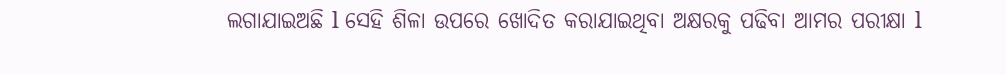ଲଗାଯାଇଅଛି l ସେହି ଶିଳା ଉପରେ ଖୋଦିତ କରାଯାଇଥିବା ଅକ୍ଷରକୁ ପଢିବା ଆମର ପରୀକ୍ଷା l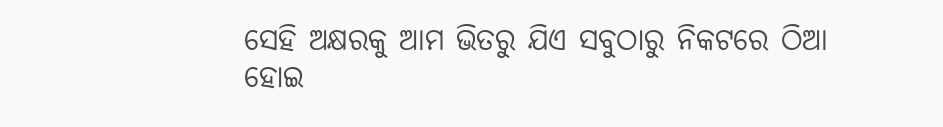ସେହି ଅକ୍ଷରକୁ ଆମ ଭିତରୁ ଯିଏ ସବୁଠାରୁ ନିକଟରେ ଠିଆ ହୋଇ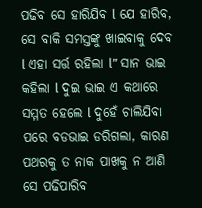ପଢିବ ସେ ହାରିଯିବ l ଯେ ହାରିବ, ସେ ବାକି ସମସ୍ତଙ୍କୁ ଖାଇବାକୁ ଦେବ l ଏହା ସର୍ତ୍ତ ରହିଲା l” ସାନ ଭାଇ କହିଲା l ଦୁଇ ଭାଇ ଏ କଥାରେ ସମ୍ମତ ହେଲେ l ଦୁହେଁ ଚାଲିଯିବା ପରେ ବଡଭାଇ ଡରିଗଲା, କାରଣ ପଥରକୁ ତ ନାକ ପାଖକୁ ନ ଆଣି ସେ ପଢିପାରିବ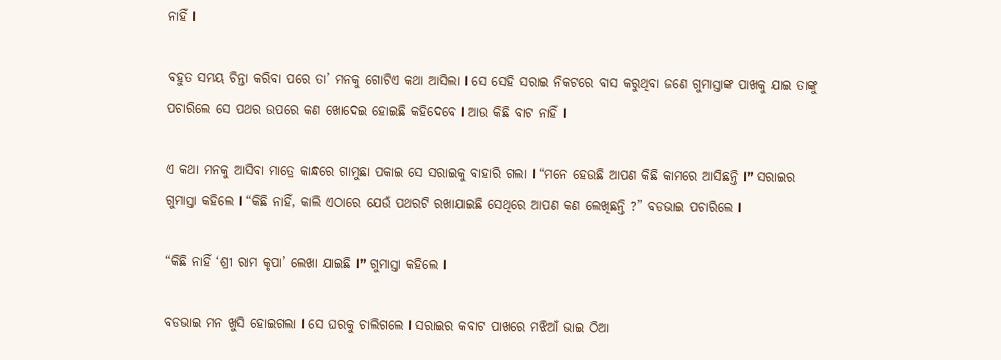ନାହିଁ l

ବହୁତ ସମୟ ଚିନ୍ତା କରିବା ପରେ ତା’ ମନକୁ ଗୋଟିଏ କଥା ଆସିଲା l ସେ ସେହି ସରାଇ ନିକଟରେ ବାସ କରୁଥିବା ଜଣେ ଗୁମାସ୍ତାଙ୍କ ପାଖକୁ ଯାଇ ତାଙ୍କୁ ପଚାରିଲେ ସେ ପଥର ଉପରେ କଣ ଖୋଦେଇ ହୋଇଛି କହିଦେବେ l ଆଉ କିଛି ବାଟ ନାହିଁ l

ଏ କଥା ମନକୁ ଆସିବା ମାତ୍ରେ କାନ୍ଧରେ ଗାମୁଛା ପକାଇ ସେ ସରାଇକୁ ବାହାରି ଗଲା l “ମନେ ହେଉଛି ଆପଣ କିଛି କାମରେ ଆସିଛନ୍ତି l” ସରାଇର ଗୁମାସ୍ତା କହିଲେ l “କିଛି ନାହିଁ, କାଲି ଏଠାରେ ଯେଉଁ ପଥରଟି ରଖାଯାଇଛି ସେଥିରେ ଆପଣ କଣ ଲେଖିଛନ୍ତି ?” ବଡଭାଇ ପଚାରିଲେ l

“କିଛି ନାହିଁ ‘ଶ୍ରୀ ରାମ କୃପା’ ଲେଖା ଯାଇଛି l” ଗୁମାସ୍ତା କହିଲେ l

ବଡଭାଇ ମନ ଖୁସି ହୋଇଗଲା l ସେ ଘରକୁ ଚାଲିଗଲେ l ସରାଇର କବାଟ ପାଖରେ ମଝିଆଁ ଭାଇ ଠିଆ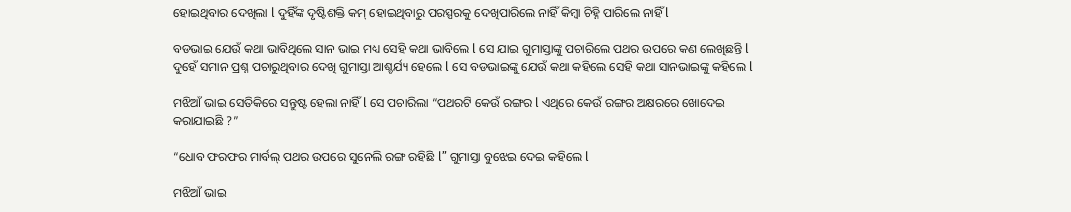ହୋଇଥିବାର ଦେଖିଲା l ଦୁହିଁଙ୍କ ଦୃଷ୍ଟିଶକ୍ତି କମ୍ ହୋଇଥିବାରୁ ପରସ୍ପରକୁ ଦେଖିପାରିଲେ ନାହିଁ କିମ୍ବା ଚିହ୍ନି ପାରିଲେ ନାହିଁ l

ବଡଭାଇ ଯେଉଁ କଥା ଭାବିଥିଲେ ସାନ ଭାଇ ମଧ୍ୟ ସେହି କଥା ଭାବିଲେ l ସେ ଯାଇ ଗୁମାସ୍ତାଙ୍କୁ ପଚାରିଲେ ପଥର ଉପରେ କଣ ଲେଖିଛନ୍ତି l ଦୁହେଁ ସମାନ ପ୍ରଶ୍ନ ପଚାରୁଥିବାର ଦେଖି ଗୁମାସ୍ତା ଆଶ୍ଚର୍ଯ୍ୟ ହେଲେ l ସେ ବଡଭାଇଙ୍କୁ ଯେଉଁ କଥା କହିଲେ ସେହି କଥା ସାନଭାଇଙ୍କୁ କହିଲେ l

ମଝିଆଁ ଭାଇ ସେତିକିରେ ସନ୍ତୁଷ୍ଟ ହେଲା ନାହିଁ l ସେ ପଚାରିଲା “ପଥରଟି କେଉଁ ରଙ୍ଗର l ଏଥିରେ କେଉଁ ରଙ୍ଗର ଅକ୍ଷରରେ ଖୋଦେଇ କରାଯାଇଛି ?”

“ଧୋବ ଫରଫର ମାର୍ବଲ୍ ପଥର ଉପରେ ସୁନେଲି ରଙ୍ଗ ରହିଛି l” ଗୁମାସ୍ତା ବୁଝେଇ ଦେଇ କହିଲେ l

ମଝିଆଁ ଭାଇ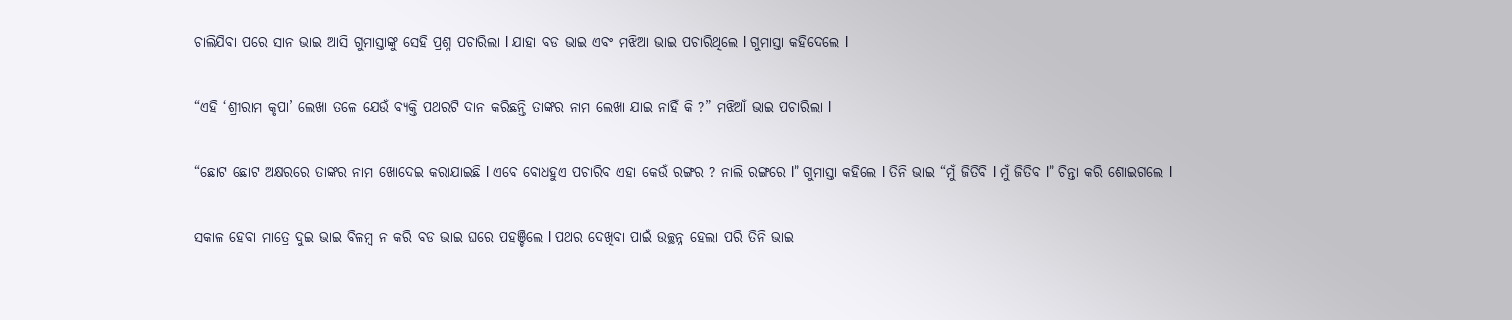ଚାଲିଯିବା ପରେ ସାନ ଭାଇ ଆସି ଗୁମାସ୍ତାଙ୍କୁ ସେହି ପ୍ରଶ୍ନ ପଚାରିଲା l ଯାହା ବଡ ଭାଇ ଏବଂ ମଝିଆ ଭାଇ ପଚାରିଥିଲେ l ଗୁମାସ୍ତା କହିଦେଲେ l

“ଏହି ‘ଶ୍ରୀରାମ କୃପା’ ଲେଖା ତଳେ ଯେଉଁ ବ୍ୟକ୍ତି ପଥରଟି ଦାନ କରିଛନ୍ତି ତାଙ୍କର ନାମ ଲେଖା ଯାଇ ନାହିଁ କି ?” ମଝିଆଁ ଭାଇ ପଚାରିଲା l

“ଛୋଟ ଛୋଟ ଅକ୍ଷରରେ ତାଙ୍କର ନାମ ଖୋଦେଇ କରାଯାଇଛି l ଏବେ ବୋଧହୁଏ ପଚାରିବ ଏହା କେଉଁ ରଙ୍ଗର ? ନାଲି ରଙ୍ଗରେ l” ଗୁମାସ୍ତା କହିଲେ l ତିନି ଭାଇ “ମୁଁ ଜିତିବି l ମୁଁ ଜିତିବ l” ଚିନ୍ତା କରି ଶୋଇଗଲେ l

ସକାଳ ହେବା ମାତ୍ରେ ଦୁଇ ଭାଇ ବିଳମ୍ବ ନ କରି ବଡ ଭାଇ ଘରେ ପହଞ୍ଚିଲେ l ପଥର ଦେଖିବା ପାଇଁ ଉଚ୍ଛନ୍ନ ହେଲା ପରି ତିନି ଭାଇ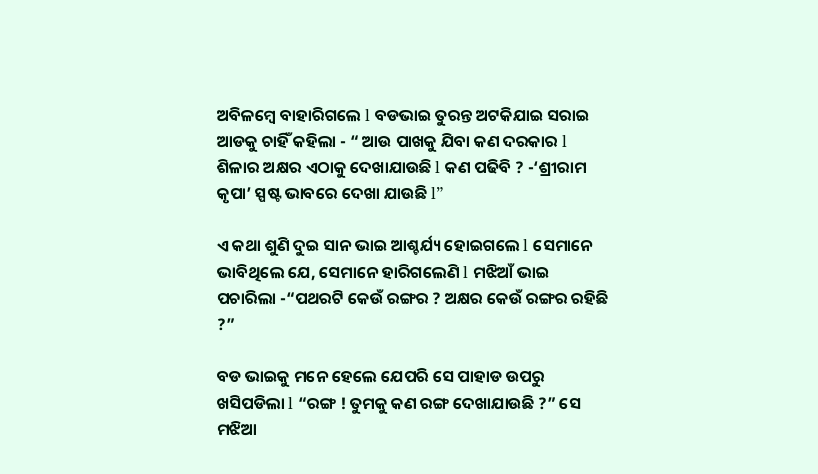ଅବିଳମ୍ବେ ବାହାରିଗଲେ l ବଡଭାଇ ତୁରନ୍ତ ଅଟକିଯାଇ ସରାଇ ଆଡକୁ ଚାହିଁ କହିଲା - “ ଆଉ ପାଖକୁ ଯିବା କଣ ଦରକାର l ଶିଳାର ଅକ୍ଷର ଏଠାକୁ ଦେଖାଯାଉଛି l କଣ ପଢିବି ? -‘ଶ୍ରୀରାମ କୃପା’ ସ୍ପଷ୍ଟ ଭାବରେ ଦେଖା ଯାଉଛି l”

ଏ କଥା ଶୁଣି ଦୁଇ ସାନ ଭାଇ ଆଶ୍ଚର୍ଯ୍ୟ ହୋଇଗଲେ l ସେମାନେ ଭାବିଥିଲେ ଯେ, ସେମାନେ ହାରିଗଲେଣି l ମଝିଆଁ ଭାଇ ପଚାରିଲା -“ପଥରଟି କେଉଁ ରଙ୍ଗର ? ଅକ୍ଷର କେଉଁ ରଙ୍ଗର ରହିଛି ?”

ବଡ ଭାଇକୁ ମନେ ହେଲେ ଯେପରି ସେ ପାହାଡ ଉପରୁ ଖସିପଡିଲା l “ରଙ୍ଗ ! ତୁମକୁ କଣ ରଙ୍ଗ ଦେଖାଯାଉଛି ?” ସେ ମଝିଆ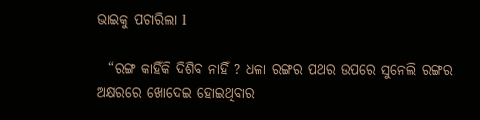ଭାଇକୁ ପଚାରିଲା l

  “ରଙ୍ଗ କାହିଁକି ଦିଶିବ ନାହିଁ ? ଧଳା ରଙ୍ଗର ପଥର ଉପରେ ସୁନେଲି ରଙ୍ଗର ଅକ୍ଷରରେ ଖୋଦେଇ ହୋଇଥିବାର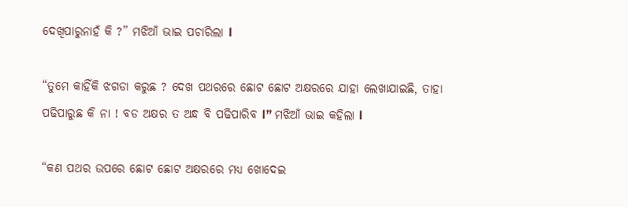ଦେଖିପାରୁନାହଁ କି ?” ମଝିଆଁ ଭାଇ ପଚାରିଲା l

“ତୁମେ କାହିଁକି ଝଗଡା କରୁଛ ? ଦେଖ ପଥରରେ ଛୋଟ ଛୋଟ ଅକ୍ଷରରେ ଯାହା ଲେଖାଯାଇଛି, ତାହା ପଢିପାରୁଛ କି ନା ! ବଡ ଅକ୍ଷର ତ ଅନ୍ଧ ବି ପଢିପାରିବ l” ମଝିଆଁ ଭାଇ କହିଲା l

“କଣ ପଥର ଉପରେ ଛୋଟ ଛୋଟ ଅକ୍ଷରରେ ମଧ୍ୟ ଖୋଦେଇ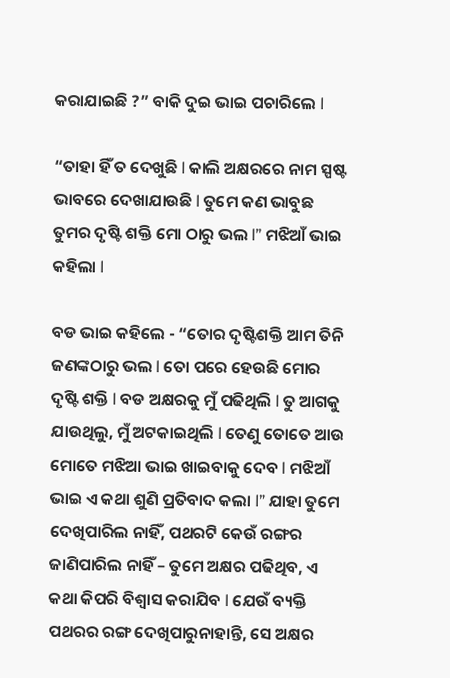କରାଯାଇଛି ?” ବାକି ଦୁଇ ଭାଇ ପଚାରିଲେ l

“ତାହା ହିଁ ତ ଦେଖୁଛି l କାଲି ଅକ୍ଷରରେ ନାମ ସ୍ପଷ୍ଟ ଭାବରେ ଦେଖାଯାଉଛି l ତୁମେ କଣ ଭାବୁଛ ତୁମର ଦୃଷ୍ଟି ଶକ୍ତି ମୋ ଠାରୁ ଭଲ l” ମଝିଆଁ ଭାଇ କହିଲା l

ବଡ ଭାଇ କହିଲେ - “ତୋର ଦୃଷ୍ଟିଶକ୍ତି ଆମ ତିନି ଜଣଙ୍କଠାରୁ ଭଲ l ତୋ ପରେ ହେଉଛି ମୋର ଦୃଷ୍ଟି ଶକ୍ତି l ବଡ ଅକ୍ଷରକୁ ମୁଁ ପଢିଥିଲି l ତୁ ଆଗକୁ ଯାଉଥିଲୁ, ମୁଁ ଅଟକାଇଥିଲି l ତେଣୁ ତୋତେ ଆଉ ମୋତେ ମଝିଆ ଭାଇ ଖାଇବାକୁ ଦେବ l ମଝିଆଁ ଭାଇ ଏ କଥା ଶୁଣି ପ୍ରତିବାଦ କଲା l” ଯାହା ତୁମେ ଦେଖିପାରିଲ ନାହିଁ, ପଥରଟି କେଉଁ ରଙ୍ଗର ଜାଣିପାରିଲ ନାହିଁ – ତୁମେ ଅକ୍ଷର ପଢିଥିବ, ଏ କଥା କିପରି ବିଶ୍ୱାସ କରାଯିବ l ଯେଉଁ ବ୍ୟକ୍ତି ପଥରର ରଙ୍ଗ ଦେଖିପାରୁନାହାନ୍ତି, ସେ ଅକ୍ଷର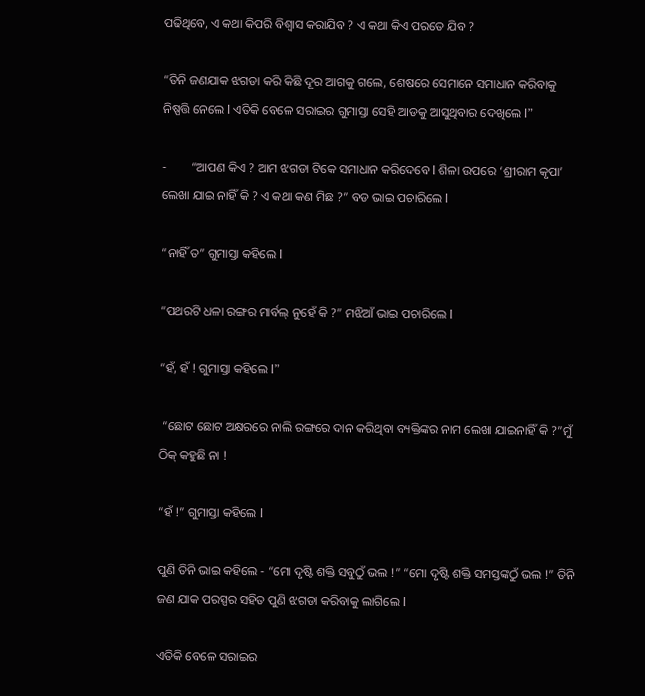ପଢିଥିବେ, ଏ କଥା କିପରି ବିଶ୍ୱାସ କରାଯିବ ? ଏ କଥା କିଏ ପରତେ ଯିବ ?

“ତିନି ଜଣଯାକ ଝଗଡା କରି କିଛି ଦୂର ଆଗକୁ ଗଲେ, ଶେଷରେ ସେମାନେ ସମାଧାନ କରିବାକୁ ନିଷ୍ପତ୍ତି ନେଲେ l ଏତିକି ବେଳେ ସରାଇର ଗୁମାସ୍ତା ସେହି ଆଡକୁ ଆସୁଥିବାର ଦେଖିଲେ l”

-        “ଆପଣ କିଏ ? ଆମ ଝଗଡା ଟିକେ ସମାଧାନ କରିଦେବେ l ଶିଳା ଉପରେ ‘ଶ୍ରୀରାମ କୃପା’ ଲେଖା ଯାଇ ନାହିଁ କି ? ଏ କଥା କଣ ମିଛ ?” ବଡ ଭାଇ ପଚାରିଲେ l

“ନାହିଁ ତ” ଗୁମାସ୍ତା କହିଲେ l

“ପଥରଟି ଧଳା ରଙ୍ଗର ମାର୍ବଲ୍ ନୁହେଁ କି ?” ମଝିଆଁ ଭାଇ ପଚାରିଲେ l

“ହଁ, ହଁ ! ଗୁମାସ୍ତା କହିଲେ l”

 “ଛୋଟ ଛୋଟ ଅକ୍ଷରରେ ନାଲି ରଙ୍ଗରେ ଦାନ କରିଥିବା ବ୍ୟକ୍ତିଙ୍କର ନାମ ଲେଖା ଯାଇନାହିଁ କି ?”ମୁଁ ଠିକ୍ କହୁଛି ନା !

“ହଁ !” ଗୁମାସ୍ତା କହିଲେ l

ପୁଣି ତିନି ଭାଇ କହିଲେ - “ମୋ ଦୃଷ୍ଟି ଶକ୍ତି ସବୁଠୁଁ ଭଲ !” “ମୋ ଦୃଷ୍ଟି ଶକ୍ତି ସମସ୍ତଙ୍କଠୁଁ ଭଲ !” ତିନି ଜଣ ଯାକ ପରସ୍ପର ସହିତ ପୁଣି ଝଗଡା କରିବାକୁ ଲାଗିଲେ l

ଏତିକି ବେଳେ ସରାଇର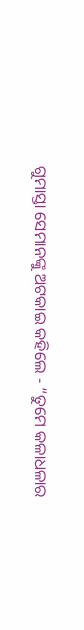ଗୁମାସ୍ତା ସେମାନଙ୍କୁ ଅଟକାଇ କହିଲେ - “ତୁମେ କଳାଧଳାର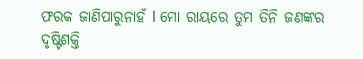ଫରକ ଜାଣିପାରୁନାହଁ l ମୋ ରାୟରେ ତୁମ ତିନି ଜଣଙ୍କର ଦୃଷ୍ଟିଶକ୍ତି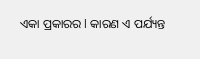ଏକା ପ୍ରକାରର l କାରଣ ଏ ପର୍ଯ୍ୟନ୍ତ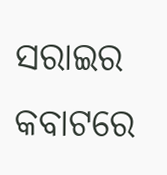ସରାଇର କବାଟରେ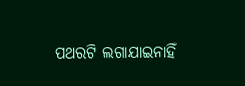ପଥରଟି ଲଗାଯାଇନାହିଁ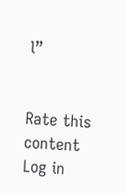l”


Rate this content
Log in